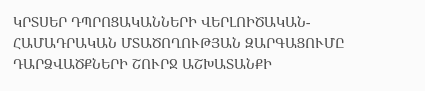ԿՐՏՍԵՐ ԴՊՐՈՑԱԿԱՆՆԵՐԻ ՎԵՐԼՈԻԾԱԿԱՆ-ՀԱՄԱԴՐԱԿԱՆ ՄՏԱԾՈՂՈՒԹՅԱՆ ԶԱՐԳԱՑՈՒՄԸ ԴԱՐՁՎԱԾՔՆԵՐԻ ՇՈՒՐՋ ԱՇԽԱՏԱՆՔԻ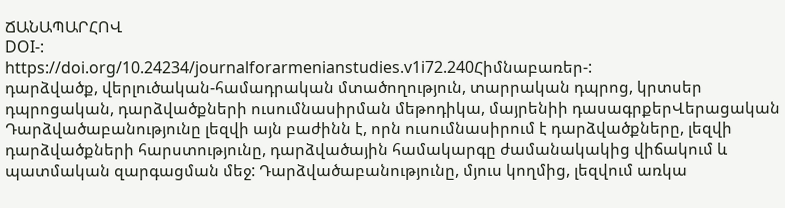ՃԱՆԱՊԱՐՀՈՎ
DOI-:
https://doi.org/10.24234/journalforarmenianstudies.v1i72.240Հիմնաբառեր-:
դարձվածք, վերլուծական-համադրական մտածողություն, տարրական դպրոց, կրտսեր դպրոցական, դարձվածքների ուսումնասիրման մեթոդիկա, մայրենիի դասագրքերՎերացական
Դարձվածաբանությունը լեզվի այն բաժինն է, որն ուսումնասիրում է դարձվածքները, լեզվի դարձվածքների հարստությունը, դարձվածային համակարգը ժամանակակից վիճակում և պատմական զարգացման մեջ: Դարձվածաբանությունը, մյուս կողմից, լեզվում առկա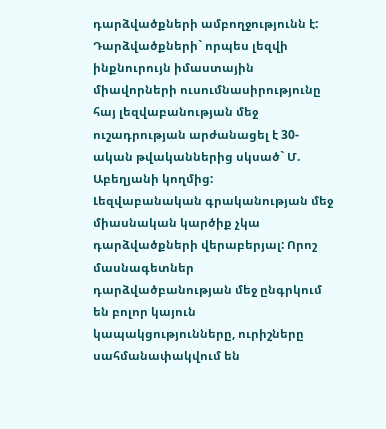դարձվածքների ամբողջությունն է:
Դարձվածքների` որպես լեզվի ինքնուրույն իմաստային միավորների ուսումնասիրությունը հայ լեզվաբանության մեջ ուշադրության արժանացել է 30-ական թվականներից սկսած` Մ. Աբեղյանի կողմից:
Լեզվաբանական գրականության մեջ միասնական կարծիք չկա դարձվածքների վերաբերյալ: Որոշ մասնագետներ դարձվածբանության մեջ ընգրկում են բոլոր կայուն կապակցությունները, ուրիշները սահմանափակվում են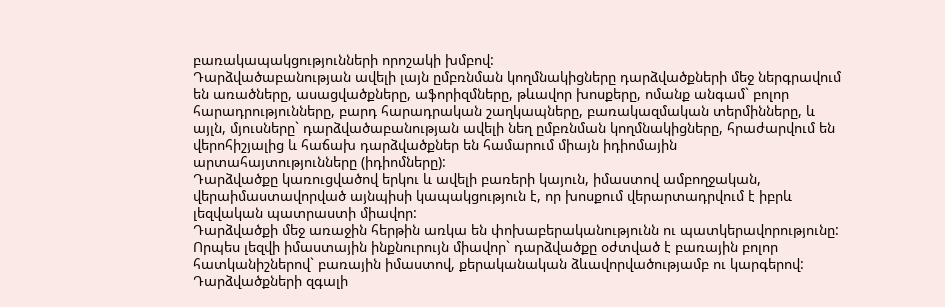բառակապակցությունների որոշակի խմբով:
Դարձվածաբանության ավելի լայն ըմբռնման կողմնակիցները դարձվածքների մեջ ներգրավում են առածները, ասացվածքները, աֆորիզմները, թևավոր խոսքերը, ոմանք անգամ` բոլոր հարադրությունները, բարդ հարադրական շաղկապները, բառակազմական տերմինները, և այլն, մյուսները` դարձվածաբանության ավելի նեղ ըմբռնման կողմնակիցները, հրաժարվում են վերոհիշյալից և հաճախ դարձվածքներ են համարում միայն իդիոմային արտահայտությունները (իդիոմները):
Դարձվածքը կառուցվածով երկու և ավելի բառերի կայուն, իմաստով ամբողջական, վերաիմաստավորված այնպիսի կապակցություն է, որ խոսքում վերարտադրվում է իբրև լեզվական պատրաստի միավոր:
Դարձվածքի մեջ առաջին հերթին առկա են փոխաբերականությունն ու պատկերավորությունը: Որպես լեզվի իմաստային ինքնուրույն միավոր` դարձվածքը օժտված է բառային բոլոր հատկանիշներով` բառային իմաստով, քերականական ձևավորվածությամբ ու կարգերով:
Դարձվածքների զգալի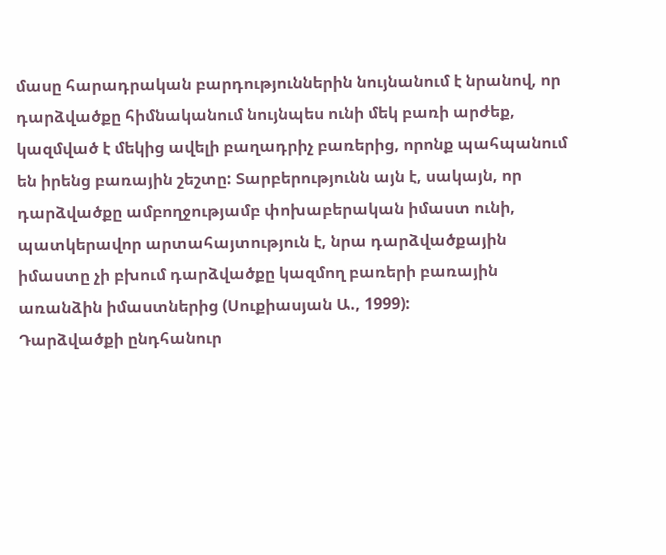մասը հարադրական բարդություններին նույնանում է նրանով, որ դարձվածքը հիմնականում նույնպես ունի մեկ բառի արժեք, կազմված է մեկից ավելի բաղադրիչ բառերից, որոնք պահպանում են իրենց բառային շեշտը: Տարբերությունն այն է, սակայն, որ դարձվածքը ամբողջությամբ փոխաբերական իմաստ ունի, պատկերավոր արտահայտություն է, նրա դարձվածքային իմաստը չի բխում դարձվածքը կազմող բառերի բառային առանձին իմաստներից (Սուքիասյան Ա., 1999):
Դարձվածքի ընդհանուր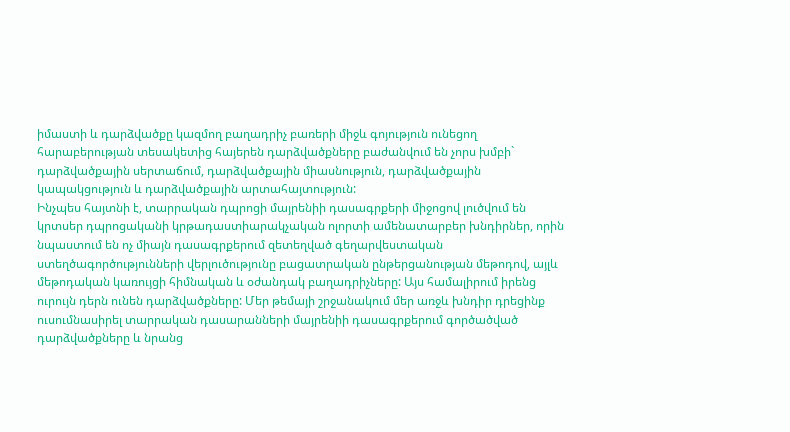իմաստի և դարձվածքը կազմող բաղադրիչ բառերի միջև գոյություն ունեցող հարաբերության տեսակետից հայերեն դարձվածքները բաժանվում են չորս խմբի` դարձվածքային սերտաճում, դարձվածքային միասնություն, դարձվածքային կապակցություն և դարձվածքային արտահայտություն:
Ինչպես հայտնի է, տարրական դպրոցի մայրենիի դասագրքերի միջոցով լուծվում են կրտսեր դպրոցականի կրթադաստիարակչական ոլորտի ամենատարբեր խնդիրներ, որին նպաստում են ոչ միայն դասագրքերում զետեղված գեղարվեստական ստեղծագործությունների վերլուծությունը բացատրական ընթերցանության մեթոդով, այլև մեթոդական կառույցի հիմնական և օժանդակ բաղադրիչները: Այս համալիրում իրենց ուրույն դերն ունեն դարձվածքները: Մեր թեմայի շրջանակում մեր առջև խնդիր դրեցինք ուսումնասիրել տարրական դասարանների մայրենիի դասագրքերում գործածված դարձվածքները և նրանց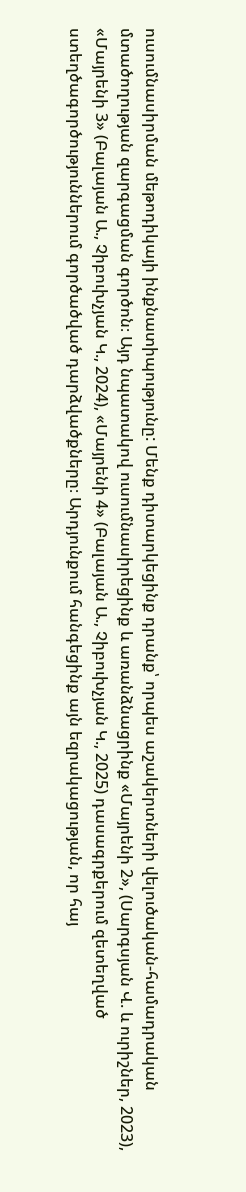ուսումնասիրման մեթոդիկայի ինքնատիպությունը: Մենք դիտարկեցինք դրանք՝ որպես աշակերտների վելուծական-համադրական մտածողության զարգացման գործոն։ Այդ նպատակով ուսումնասիրեցինք և առանձնացրինք «Մայրենի 2», (Սարգսյան Վ. և ուրիշներ, 2023), «Մայրենի 3» (Բալայան Ա., Չիբուխչյան Կ., 2024), «Մայրենի 4» (Բալայան Ա., Չիբուխչյան Կ., 2025) դասագրքերում զետեղված ստեղծագործություններում գործածված դարձվածքները։ Արդյունքում հանգեցինք այն եզրակացության, որ հայ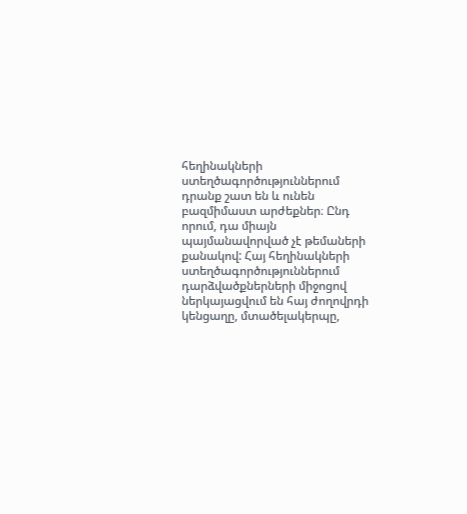հեղինակների ստեղծագործություններում դրանք շատ են և ունեն բազմիմաստ արժեքներ։ Ընդ որում, դա միայն պայմանավորված չէ թեմաների քանակով: Հայ հեղինակների ստեղծագործություններում դարձվածքներների միջոցով ներկայացվում են հայ ժողովրդի կենցաղը, մտածելակերպը,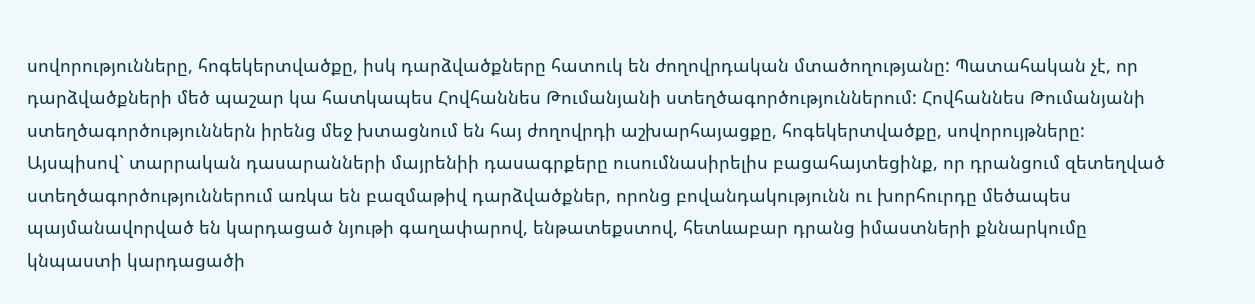սովորությունները, հոգեկերտվածքը, իսկ դարձվածքները հատուկ են ժողովրդական մտածողությանը: Պատահական չէ, որ դարձվածքների մեծ պաշար կա հատկապես Հովհաննես Թումանյանի ստեղծագործություններում: Հովհաննես Թումանյանի ստեղծագործություններն իրենց մեջ խտացնում են հայ ժողովրդի աշխարհայացքը, հոգեկերտվածքը, սովորույթները:
Այսպիսով` տարրական դասարանների մայրենիի դասագրքերը ուսումնասիրելիս բացահայտեցինք, որ դրանցում զետեղված ստեղծագործություններում առկա են բազմաթիվ դարձվածքներ, որոնց բովանդակությունն ու խորհուրդը մեծապես պայմանավորված են կարդացած նյութի գաղափարով, ենթատեքստով, հետևաբար դրանց իմաստների քննարկումը կնպաստի կարդացածի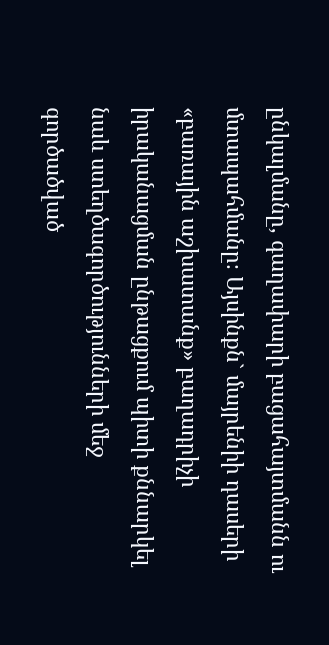ընկալմանը, գաղափարի բացահայտմանն ու մտապահմանը։ Այսինքն` մայրենիի դասերի «բառային աշխատանք» բաղադրիչի իրականացման ընթացքում պիտի քննարկել նաև ստեղծագործությունների մեջ գործածված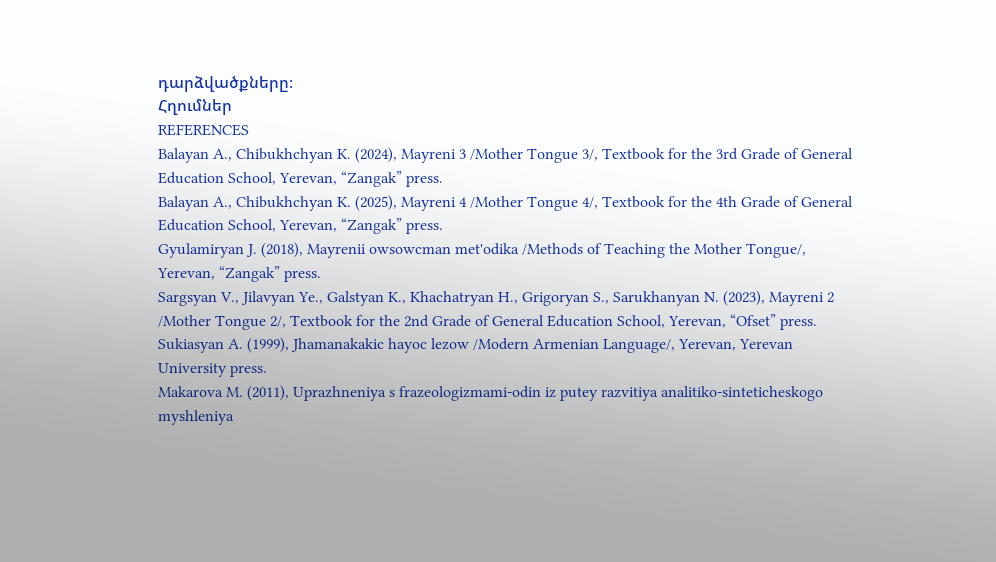դարձվածքները։
Հղումներ
REFERENCES
Balayan A., Chibukhchyan K. (2024), Mayreni 3 /Mother Tongue 3/, Textbook for the 3rd Grade of General Education School, Yerevan, “Zangak” press.
Balayan A., Chibukhchyan K. (2025), Mayreni 4 /Mother Tongue 4/, Textbook for the 4th Grade of General Education School, Yerevan, “Zangak” press.
Gyulamiryan J. (2018), Mayrenii owsowcman met'odika /Methods of Teaching the Mother Tongue/, Yerevan, “Zangak” press.
Sargsyan V., Jilavyan Ye., Galstyan K., Khachatryan H., Grigoryan S., Sarukhanyan N. (2023), Mayreni 2 /Mother Tongue 2/, Textbook for the 2nd Grade of General Education School, Yerevan, “Ofset” press.
Sukiasyan A. (1999), Jhamanakakic hayoc lezow /Modern Armenian Language/, Yerevan, Yerevan University press.
Makarova M. (2011), Uprazhneniya s frazeologizmami-odin iz putey razvitiya analitiko-sinteticheskogo myshleniya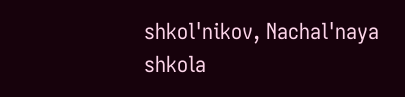shkol'nikov, Nachal'naya shkola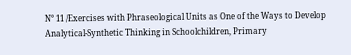N° 11 /Exercises with Phraseological Units as One of the Ways to Develop Analytical-Synthetic Thinking in Schoolchildren, Primary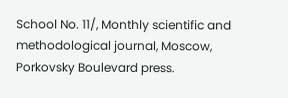School No. 11/, Monthly scientific and methodological journal, Moscow, Porkovsky Boulevard press.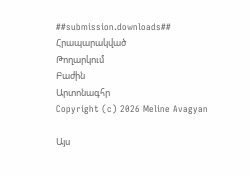##submission.downloads##
Հրապարակված
Թողարկում
Բաժին
Արտոնագհր
Copyright (c) 2026 Meline Avagyan

Այս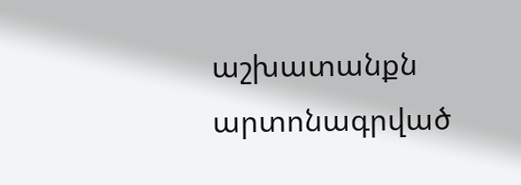աշխատանքն արտոնագրված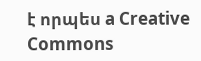է որպես a Creative Commons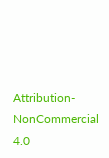Attribution-NonCommercial 4.0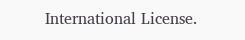International License.